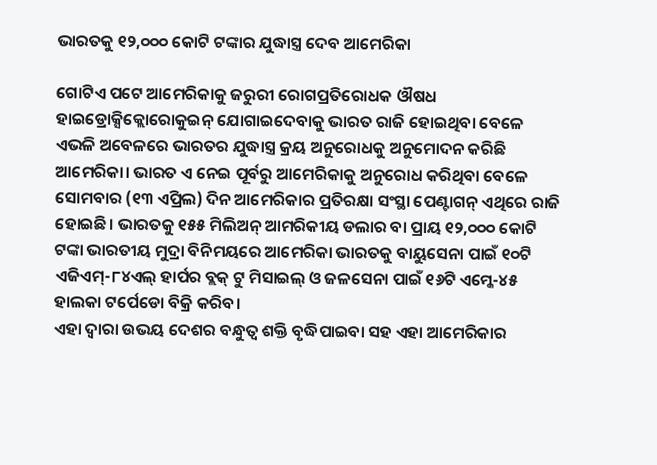ଭାରତକୁ ୧୨,୦୦୦ କୋଟି ଟଙ୍କାର ଯୁଦ୍ଧାସ୍ତ୍ର ଦେବ ଆମେରିକା

ଗୋଟିଏ ପଟେ ଆମେରିକାକୁ ଜରୁରୀ ରୋଗପ୍ରତିରୋଧକ ଔଷଧ ହାଇଡ୍ରୋକ୍ସିକ୍ଲୋରୋକୁଇନ୍ ଯୋଗାଇଦେବାକୁ ଭାରତ ରାଜି ହୋଇଥିବା ବେଳେ ଏଭଳି ଅବେଳରେ ଭାରତର ଯୁଦ୍ଧାସ୍ତ୍ର କ୍ରୟ ଅନୁରୋଧକୁ ଅନୁମୋଦନ କରିଛି ଆମେରିକା। ଭାରତ ଏ ନେଇ ପୂର୍ବରୁ ଆମେରିକାକୁ ଅନୁରୋଧ କରିଥିବା ବେଳେ ସୋମବାର (୧୩ ଏପ୍ରିଲ) ଦିନ ଆମେରିକାର ପ୍ରତିରକ୍ଷା ସଂସ୍ଥା ପେଣ୍ଟାଗନ୍ ଏଥିରେ ରାଜି ହୋଇଛି। ଭାରତକୁ ୧୫୫ ମିଲିଅନ୍ ଆମରିକୀୟ ଡଲାର ବା ପ୍ରାୟ ୧୨,୦୦୦ କୋଟି ଟଙ୍କା ଭାରତୀୟ ମୁଦ୍ରା ବିନିମୟରେ ଆମେରିକା ଭାରତକୁ ବାୟୁସେନା ପାଇଁ ୧୦ଟି ଏଜିଏମ୍-୮୪ଏଲ୍ ହାର୍ପର ବ୍ଲକ୍ ଟୁ ମିସାଇଲ୍ ଓ ଜଳସେନା ପାଇଁ ୧୬ଟି ଏମ୍କେ-୪୫ ହାଲକା ଟର୍ପେଡୋ ବିକ୍ରି କରିବ।
ଏହା ଦ୍ବାରା ଉଭୟ ଦେଶର ବନ୍ଧୁତ୍ବ ଶକ୍ତି ବୃଦ୍ଧିପାଇବା ସହ ଏହା ଆମେରିକାର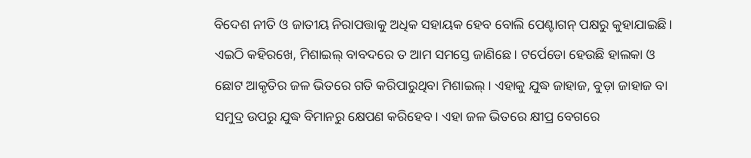ବିଦେଶ ନୀତି ଓ ଜାତୀୟ ନିରାପତ୍ତାକୁ ଅଧିକ ସହାୟକ ହେବ ବୋଲି ପେଣ୍ଟାଗନ୍ ପକ୍ଷରୁ କୁହାଯାଇଛି। ଏଇଠି କହିରଖେ, ମିଶାଇଲ୍ ବାବଦରେ ତ ଆମ ସମସ୍ତେ ଜାଣିଛେ। ଟର୍ପେଡୋ ହେଉଛି ହାଲକା ଓ ଛୋଟ ଆକୃତିର ଜଳ ଭିତରେ ଗତି କରିପାରୁଥିବା ମିଶାଇଲ୍। ଏହାକୁ ଯୁଦ୍ଧ ଜାହାଜ, ବୁଡ଼ା ଜାହାଜ ବା ସମୁଦ୍ର ଉପରୁ ଯୁଦ୍ଧ ବିମାନରୁ କ୍ଷେପଣ କରିହେବ। ଏହା ଜଳ ଭିତରେ କ୍ଷୀପ୍ର ବେଗରେ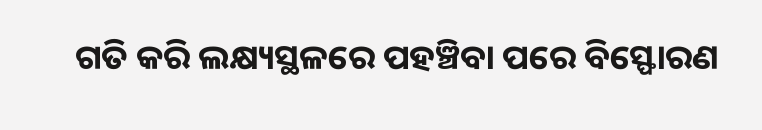ଗତି କରି ଲକ୍ଷ୍ୟସ୍ଥଳରେ ପହଞ୍ଚିବା ପରେ ବିସ୍ଫୋରଣ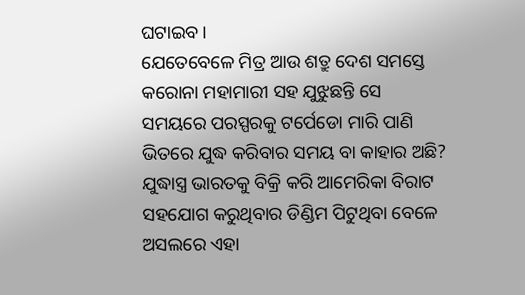ଘଟାଇବ।
ଯେତେବେଳେ ମିତ୍ର ଆଉ ଶତ୍ରୁ ଦେଶ ସମସ୍ତେ କରୋନା ମହାମାରୀ ସହ ଯୁଝୁଛନ୍ତି ସେ ସମୟରେ ପରସ୍ପରକୁ ଟର୍ପେଡୋ ମାରି ପାଣି ଭିତରେ ଯୁଦ୍ଧ କରିବାର ସମୟ ବା କାହାର ଅଛି? ଯୁଦ୍ଧାସ୍ତ୍ର ଭାରତକୁ ବିକ୍ରି କରି ଆମେରିକା ବିରାଟ ସହଯୋଗ କରୁଥିବାର ଡିଣ୍ଡିମ ପିଟୁଥିବା ବେଳେ ଅସଲରେ ଏହା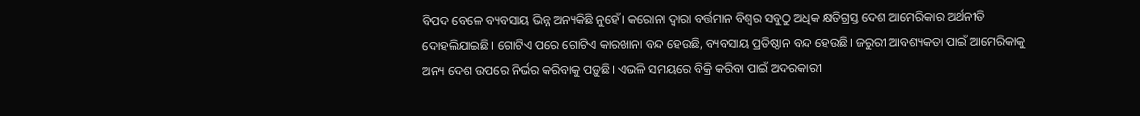ବିପଦ ବେଳେ ବ୍ୟବସାୟ ଭିନ୍ନ ଅନ୍ୟକିଛି ନୁହେଁ। କରୋନା ଦ୍ବାରା ବର୍ତ୍ତମାନ ବିଶ୍ବର ସବୁଠୁ ଅଧିକ କ୍ଷତିଗ୍ରସ୍ତ ଦେଶ ଆମେରିକାର ଅର୍ଥନୀତି ଦୋହଲିଯାଇଛି। ଗୋଟିଏ ପରେ ଗୋଟିଏ କାରଖାନା ବନ୍ଦ ହେଉଛି, ବ୍ୟବସାୟ ପ୍ରତିଷ୍ଠାନ ବନ୍ଦ ହେଉଛି। ଜରୁରୀ ଆବଶ୍ୟକତା ପାଇଁ ଆମେରିକାକୁ ଅନ୍ୟ ଦେଶ ଉପରେ ନିର୍ଭର କରିବାକୁ ପଡ଼ୁଛି। ଏଭଳି ସମୟରେ ବିକ୍ରି କରିବା ପାଇଁ ଅଦରକାରୀ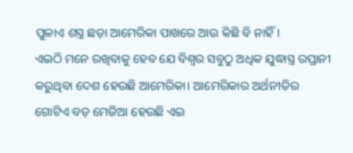ପୁଳାଏ ଶସ୍ତ୍ର ଛଡ଼ା ଆମେରିକା ପାଖରେ ଆଉ କିଛି ବି ନାହିଁ।
ଏଇଠି ମନେ ରଖିବାକୁ ହେବ ଯେ ବିଶ୍ବର ସବୁଠୁ ଅଧିକ ଯୁଦ୍ଧାସ୍ତ୍ର ରପ୍ତାନୀ କରୁଥିବା ଦେଶ ହେଉଛି ଆମେରିକା। ଆମେରିକାର ଅର୍ଥନୀତିର ଗୋଟିଏ ବଡ଼ ମେଜିଆ ହେଉଛି ଏଇ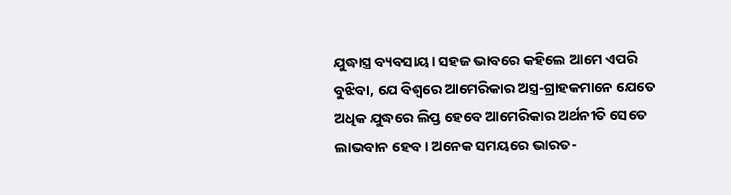ଯୁଦ୍ଧାସ୍ତ୍ର ବ୍ୟବସାୟ। ସହଜ ଭାବରେ କହିଲେ ଆମେ ଏପରି ବୁଝିବା, ଯେ ବିଶ୍ବରେ ଆମେରିକାର ଅସ୍ତ୍ର-ଗ୍ରାହକମାନେ ଯେତେ ଅଧିକ ଯୁଦ୍ଧରେ ଲିପ୍ତ ହେବେ ଆମେରିକାର ଅର୍ଥନୀତି ସେତେ ଲାଭବାନ ହେବ। ଅନେକ ସମୟରେ ଭାରତ-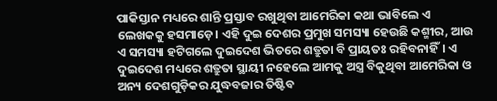ପାକିସ୍ତାନ ମଧ୍ୟରେ ଶାନ୍ତି ପ୍ରସ୍ତାବ ରଖୁଥିବା ଆମେରିକା କଥା ଭାବିଲେ ଏ ଲେଖକକୁ ହସମାଡ଼େ। ଏହି ଦୁଇ ଦେଶର ପ୍ରମୁଖ ସମସ୍ୟା ହେଉଛି କଶ୍ମୀର, ଆଉ ଏ ସମସ୍ୟା ହଟିଗଲେ ଦୁଇଦେଶ ଭିତରେ ଶତ୍ରୁତା ବି ପ୍ରାୟତଃ ରହିବନାହିଁ। ଏ ଦୁଇଦେଶ ମଧ୍ୟରେ ଶତ୍ରୁତା ସ୍ଥାୟୀ ନହେଲେ ଆମକୁ ଅସ୍ତ୍ର ବିକୁଥିବା ଆମେରିକା ଓ ଅନ୍ୟ ଦେଶଗୁଡ଼ିକର ଯୁଦ୍ଧବଜାର ତିଷ୍ଟିବ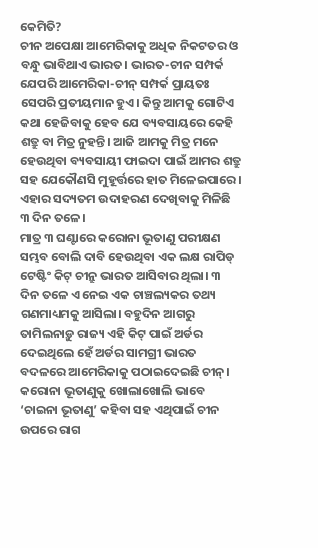କେମିତି?
ଚୀନ ଅପେକ୍ଷା ଆମେରିକାକୁ ଅଧିକ ନିକଟତର ଓ ବନ୍ଧୁ ଭାବିଥାଏ ଭାରତ। ଭାରତ-ଚୀନ ସମ୍ପର୍କ ଯେପରି ଆମେରିକା-ଚୀନ୍ ସମ୍ପର୍କ ପ୍ରାୟତଃ ସେପରି ପ୍ରତୀୟମାନ ହୁଏ। କିନ୍ତୁ ଆମକୁ ଗୋଟିଏ କଥା ହେଜିବାକୁ ହେବ ଯେ ବ୍ୟବସାୟରେ କେହି ଶତ୍ରୁ ବା ମିତ୍ର ନୁହନ୍ତି। ଆଜି ଆମକୁ ମିତ୍ର ମନେ ହେଉଥିବା ବ୍ୟବସାୟୀ ଫାଇଦା ପାଇଁ ଆମର ଶତ୍ରୁ ସହ ଯେକୌଣସି ମୁହୂର୍ତ୍ତରେ ହାତ ମିଳେଇପାରେ। ଏହାର ସଦ୍ୟତମ ଉଦାହରଣ ଦେଖିବାକୁ ମିଳିଛି ୩ ଦିନ ତଳେ।
ମାତ୍ର ୩ ଘଣ୍ଟାରେ କରୋନା ଭୂତାଣୁ ପରୀକ୍ଷଣ ସମ୍ଭବ ବୋଲି ଦାବି ହେଉଥିବା ଏକ ଲକ୍ଷ ରାପିଡ୍ ଟେଷ୍ଟିଂ କିଟ୍ ଚୀନ୍ରୁ ଭାରତ ଆସିବାର ଥିଲା। ୩ ଦିନ ତଳେ ଏ ନେଇ ଏକ ଚାଞ୍ଚଲ୍ୟକର ତଥ୍ୟ ଗଣମାଧ୍ୟମକୁ ଆସିଲା। ବହୁଦିନ ଆଗରୁ ତାମିଲନାଡ଼ୁ ରାଜ୍ୟ ଏହି କିଟ୍ ପାଇଁ ଅର୍ଡର ଦେଇଥିଲେ ହେଁ ଅର୍ଡର ସାମଗ୍ରୀ ଭାରତ ବଦଳରେ ଆମେରିକାକୁ ପଠାଇଦେଇଛି ଚୀନ୍। କରୋନା ଭୂତାଣୁକୁ ଖୋଲାଖୋଲି ଭାବେ ‘ଚାଇନା ଭୂତାଣୁ’ କହିବା ସହ ଏଥିପାଇଁ ଚୀନ ଉପରେ ରାଗ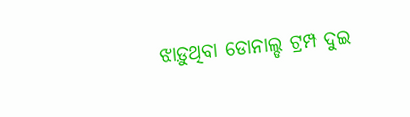ଝାଡ଼ୁଥିବା ଡୋନାଲ୍ଡ ଟ୍ରମ୍ପ ଦୁଇ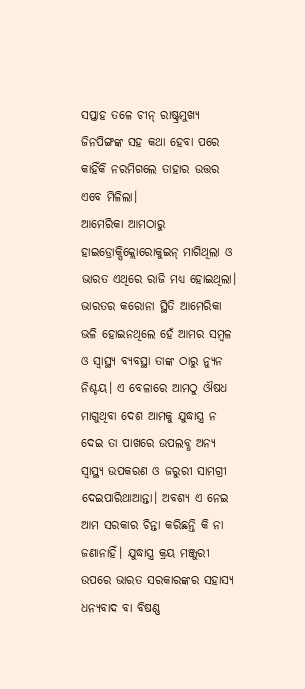ସପ୍ତାହ ତଳେ ଚୀନ୍ ରାଷ୍ଟ୍ରମୁଖ୍ୟ ଜିନପିଙ୍ଗଙ୍କ ସହ କଥା ହେବା ପରେ କାହିଁକି ନରମିଗଲେ ତାହାର ଉତ୍ତର ଏବେ ମିଳିଲା।
ଆମେରିକା ଆମଠାରୁ ହାଇଡ୍ରୋକ୍ସିକ୍ଲୋରୋକୁଇନ୍ ମାଗିଥିଲା ଓ ଭାରତ ଏଥିରେ ରାଜି ମଧ୍ୟ ହୋଇଥିଲା। ଭାରତର କରୋନା ସ୍ଥିତି ଆମେରିକା ଭଳି ହୋଇନଥିଲେ ହେଁ ଆମର ସମ୍ବଳ ଓ ସ୍ବାସ୍ଥ୍ୟ ବ୍ୟବସ୍ଥା ତାଙ୍କ ଠାରୁ ନ୍ୟୁନ ନିଶ୍ଚୟ। ଏ ବେଳାରେ ଆମଠୁ ଔଷଧ ମାଗୁଥିବା ଦେଶ ଆମକୁ ଯୁଦ୍ଧାସ୍ତ୍ର ନ ଦେଇ ତା ପାଖରେ ଉପଲବ୍ଧ ଅନ୍ୟ ସ୍ବାସ୍ଥ୍ୟ ଉପକରଣ ଓ ଜରୁରୀ ସାମଗ୍ରୀ ଦେଇପାରିଥାଆନ୍ତା। ଅବଶ୍ୟ ଏ ନେଇ ଆମ ସରକାର ଚିନ୍ତା କରିଛନ୍ତି କି ନା ଜଣାନାହିଁ। ଯୁଦ୍ଧାସ୍ତ୍ର କ୍ରୟ ମଞ୍ଜୁରୀ ଉପରେ ଭାରତ ସରକାରଙ୍କର ସହାସ୍ୟ ଧନ୍ୟବାଦ ବା ବିଷଣ୍ଣ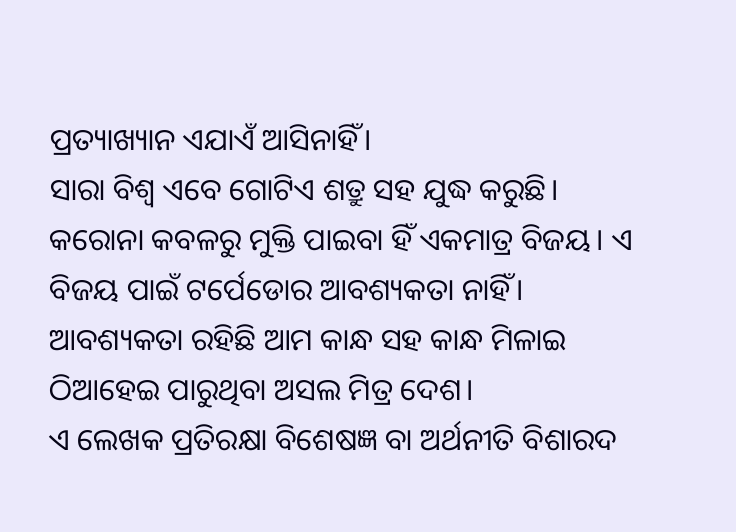ପ୍ରତ୍ୟାଖ୍ୟାନ ଏଯାଏଁ ଆସିନାହିଁ।
ସାରା ବିଶ୍ବ ଏବେ ଗୋଟିଏ ଶତ୍ରୁ ସହ ଯୁଦ୍ଧ କରୁଛି। କରୋନା କବଳରୁ ମୁକ୍ତି ପାଇବା ହିଁ ଏକମାତ୍ର ବିଜୟ। ଏ ବିଜୟ ପାଇଁ ଟର୍ପେଡୋର ଆବଶ୍ୟକତା ନାହିଁ। ଆବଶ୍ୟକତା ରହିଛି ଆମ କାନ୍ଧ ସହ କାନ୍ଧ ମିଳାଇ ଠିଆହେଇ ପାରୁଥିବା ଅସଲ ମିତ୍ର ଦେଶ।
ଏ ଲେଖକ ପ୍ରତିରକ୍ଷା ବିଶେଷଜ୍ଞ ବା ଅର୍ଥନୀତି ବିଶାରଦ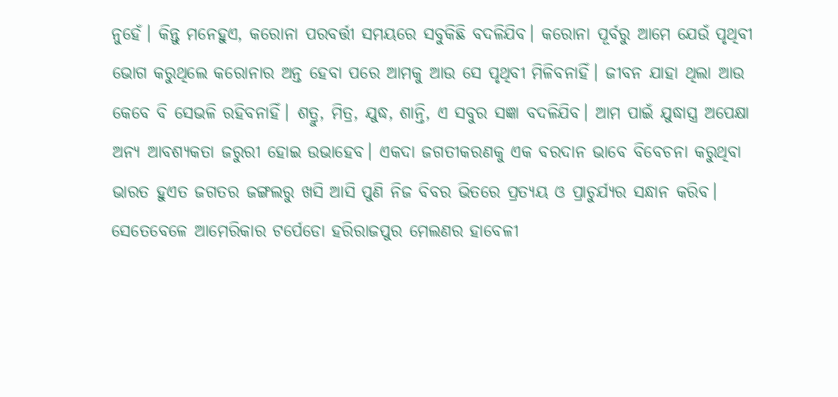ନୁହେଁ। କିନ୍ତୁ ମନେହୁଏ, କରୋନା ପରବର୍ତ୍ତୀ ସମୟରେ ସବୁକିଛି ବଦଳିଯିବ। କରୋନା ପୂର୍ବରୁ ଆମେ ଯେଉଁ ପୃଥିବୀ ଭୋଗ କରୁଥିଲେ କରୋନାର ଅନ୍ତ ହେବା ପରେ ଆମକୁ ଆଉ ସେ ପୃଥିବୀ ମିଳିବନାହିଁ। ଜୀବନ ଯାହା ଥିଲା ଆଉ କେବେ ବି ସେଭଳି ରହିବନାହିଁ। ଶତ୍ରୁ, ମିତ୍ର, ଯୁଦ୍ଧ, ଶାନ୍ତି, ଏ ସବୁର ସଜ୍ଞା ବଦଳିଯିବ। ଆମ ପାଇଁ ଯୁଦ୍ଧାସ୍ତ୍ର ଅପେକ୍ଷା ଅନ୍ୟ ଆବଶ୍ୟକତା ଜରୁରୀ ହୋଇ ଉଭାହେବ। ଏକଦା ଜଗତୀକରଣକୁ ଏକ ବରଦାନ ଭାବେ ବିବେଚନା କରୁଥିବା ଭାରତ ହୁଏତ ଜଗତର ଜଙ୍ଗଲରୁ ଖସି ଆସି ପୁଣି ନିଜ ବିବର ଭିତରେ ପ୍ରତ୍ୟୟ ଓ ପ୍ରାଚୁର୍ଯ୍ୟର ସନ୍ଧାନ କରିବ। ସେତେବେଳେ ଆମେରିକାର ଟର୍ପେଡୋ ହରିରାଜପୁର ମେଲଣର ହାବେଳୀ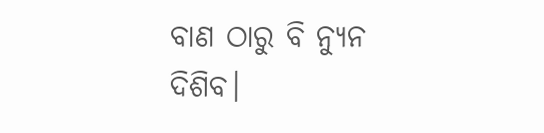ବାଣ ଠାରୁ ବି ନ୍ୟୁନ ଦିଶିବ।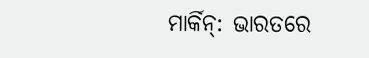ମାର୍କିନ୍: ଭାରତରେ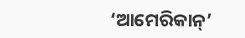‘ଆମେରିକାନ୍’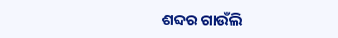ଶବ୍ଦର ଗାଉଁଲି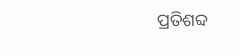ପ୍ରତିଶବ୍ଦ